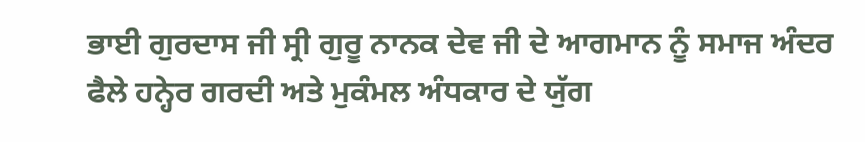ਭਾਈ ਗੁਰਦਾਸ ਜੀ ਸ੍ਰੀ ਗੁਰੂ ਨਾਨਕ ਦੇਵ ਜੀ ਦੇ ਆਗਮਾਨ ਨੂੰ ਸਮਾਜ ਅੰਦਰ ਫੈਲੇ ਹਨ੍ਹੇਰ ਗਰਦੀ ਅਤੇ ਮੁਕੰਮਲ ਅੰਧਕਾਰ ਦੇ ਯੁੱਗ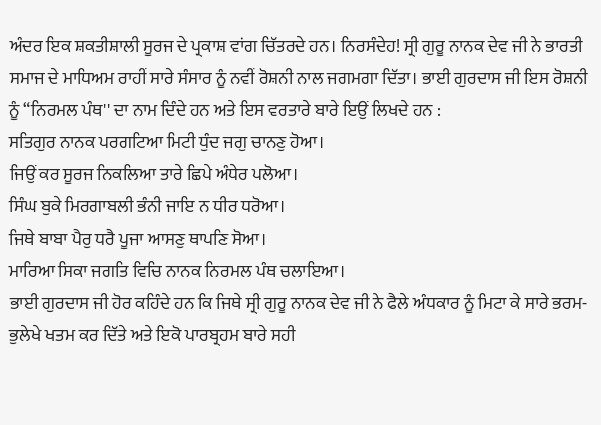ਅੰਦਰ ਇਕ ਸ਼ਕਤੀਸ਼ਾਲੀ ਸੂਰਜ ਦੇ ਪ੍ਰਕਾਸ਼ ਵਾਂਗ ਚਿੱਤਰਦੇ ਹਨ। ਨਿਰਸੰਦੇਹ! ਸ੍ਰੀ ਗੁਰੂ ਨਾਨਕ ਦੇਵ ਜੀ ਨੇ ਭਾਰਤੀ ਸਮਾਜ ਦੇ ਮਾਧਿਅਮ ਰਾਹੀਂ ਸਾਰੇ ਸੰਸਾਰ ਨੂੰ ਨਵੀਂ ਰੋਸ਼ਨੀ ਨਾਲ ਜਗਮਗਾ ਦਿੱਤਾ। ਭਾਈ ਗੁਰਦਾਸ ਜੀ ਇਸ ਰੋਸ਼ਨੀ ਨੂੰ “ਨਿਰਮਲ ਪੰਥ'' ਦਾ ਨਾਮ ਦਿੰਦੇ ਹਨ ਅਤੇ ਇਸ ਵਰਤਾਰੇ ਬਾਰੇ ਇਉਂ ਲਿਖਦੇ ਹਨ :
ਸਤਿਗੁਰ ਨਾਨਕ ਪਰਗਟਿਆ ਮਿਟੀ ਧੁੰਦ ਜਗੁ ਚਾਨਣੁ ਹੋਆ।
ਜਿਉਂ ਕਰ ਸੂਰਜ ਨਿਕਲਿਆ ਤਾਰੇ ਛਿਪੇ ਅੰਧੇਰ ਪਲੋਆ।
ਸਿੰਘ ਬੁਕੇ ਮਿਰਗਾਬਲੀ ਭੰਨੀ ਜਾਇ ਨ ਧੀਰ ਧਰੋਆ।
ਜਿਥੇ ਬਾਬਾ ਪੈਰੁ ਧਰੈ ਪੂਜਾ ਆਸਣੁ ਥਾਪਣਿ ਸੋਆ।
ਮਾਰਿਆ ਸਿਕਾ ਜਗਤਿ ਵਿਚਿ ਨਾਨਕ ਨਿਰਮਲ ਪੰਥ ਚਲਾਇਆ।
ਭਾਈ ਗੁਰਦਾਸ ਜੀ ਹੋਰ ਕਹਿੰਦੇ ਹਨ ਕਿ ਜਿਥੇ ਸ੍ਰੀ ਗੁਰੂ ਨਾਨਕ ਦੇਵ ਜੀ ਨੇ ਫੈਲੇ ਅੰਧਕਾਰ ਨੂੰ ਮਿਟਾ ਕੇ ਸਾਰੇ ਭਰਮ-ਭੁਲੇਖੇ ਖਤਮ ਕਰ ਦਿੱਤੇ ਅਤੇ ਇਕੋ ਪਾਰਬ੍ਰਹਮ ਬਾਰੇ ਸਹੀ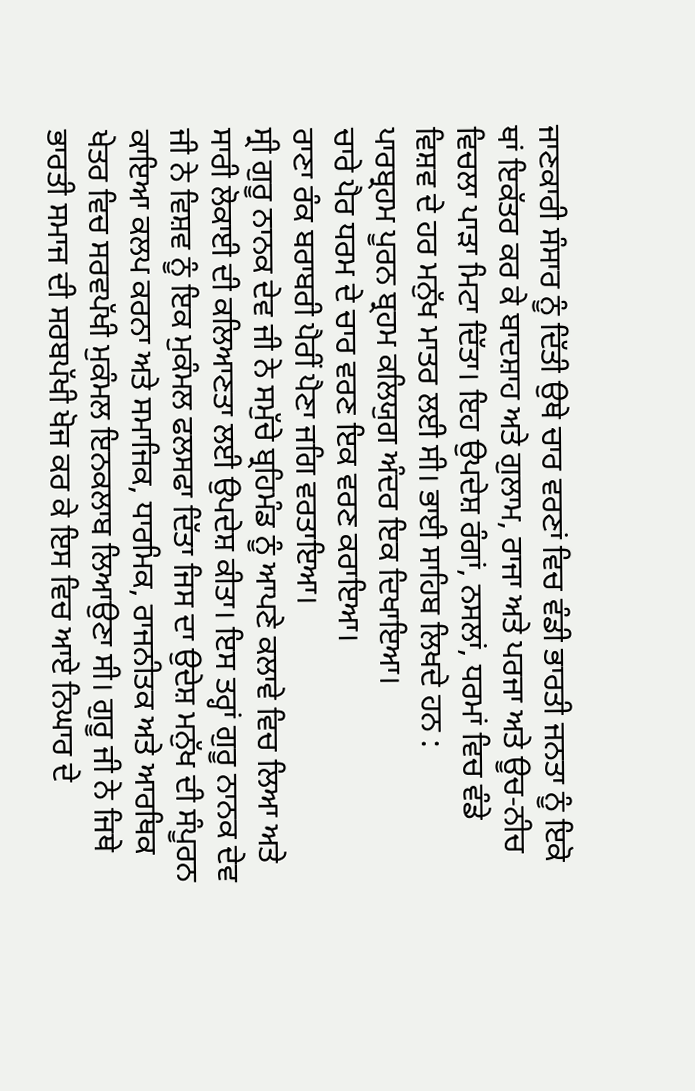ਜਾਣਕਾਰੀ ਸੰਸਾਰ ਨੂੰ ਦਿੱਤੀ ਉਥੇ ਚਾਰ ਵਰਣਾਂ ਵਿਚ ਵੰਡੀ ਭਾਰਤੀ ਜਨਤਾ ਨੂੰ ਇਕੋ ਥਾਂ ਇਕੱਤਰ ਕਰ ਕੇ ਬਾਦਸ਼ਾਹ ਅਤੇ ਗੁਲਾਮ, ਰਾਜਾ ਅਤੇ ਪਰਜਾ ਅਤੇ ਊਚ-ਨੀਚ ਵਿਚਲਾ ਪਾੜਾ ਮਿਟਾ ਦਿੱਤਾ। ਇਹ ਉਪਦੇਸ਼ ਰੰਗਾਂ, ਨਸਲਾਂ, ਧਰਮਾਂ ਵਿਚ ਵੰਡੇ ਵਿਸ਼ਵ ਦੇ ਹਰ ਮਨੁੱਖ ਮਾਤਰ ਲਈ ਸੀ। ਭਾਈ ਸਾਹਿਬ ਲਿਖਦੇ ਹਨ :
ਪਾਰਬ੍ਰਹਮ ਪੂਰਨ ਬ੍ਰਹਮ ਕਲਿਯੁਗ ਅੰਦਰ ਇਕ ਦਿਖਾਇਆ।
ਚਾਰੇ ਪੈਰ ਧਰਮ ਦੇ ਚਾਰ ਵਰਣ ਇਕ ਵਰਣ ਕਰਾਇਆ।
ਰਾਣਾ ਰੰਕ ਬਰਾਬਰੀ ਪੈਰੀਂ ਪੈਣਾ ਜਗਿ ਵਰਤਾਇਆ।
ਸ੍ਰੀ ਗੁਰੂ ਨਾਨਕ ਦੇਵ ਜੀ ਨੇ ਸਮੁੱਚੇ ਬ੍ਰਹਿਮੰਡ ਨੂੰ ਆਪਣੇ ਕਲਾਵੇ ਵਿਚ ਲਿਆ ਅਤੇ ਸਾਰੀ ਲੋਕਾਈ ਦੀ ਕਲਿਆਣਤਾ ਲਈ ਉਪਦੇਸ਼ ਕੀਤਾ। ਇਸ ਤਰ੍ਹਾਂ ਗੁਰੂ ਨਾਨਕ ਦੇਵ ਜੀ ਨੇ ਵਿਸ਼ਵ ਨੂੰ ਇਕ ਮੁਕੰਮਲ ਫਲਸਫਾ ਦਿੱਤਾ ਜਿਸ ਦਾ ਉਦੇਸ਼ ਮਨੁੱਖ ਦੀ ਸੰਪੂਰਨ ਕਾਇਆ ਕਲਪ ਕਰਨਾ ਅਤੇ ਸਮਾਜਿਕ, ਧਾਰਮਿਕ, ਰਾਜਨੀਤਕ ਅਤੇ ਆਰਥਿਕ ਖੇਤਰ ਵਿਚ ਸਰਵਪੱਖੀ ਮੁਕੰਮਲ ਇਨਕਲਾਬ ਲਿਆਉਣਾ ਸੀ। ਗੁਰੂ ਜੀ ਨੇ ਜਿਥੇ ਭਾਰਤੀ ਸਮਾਜ ਦੀ ਸਰਬਪੱਖੀ ਖੋਜ ਕਰ ਕੇ ਇਸ ਵਿਚ ਆਏ ਨਿਘਾਰ ਦੇ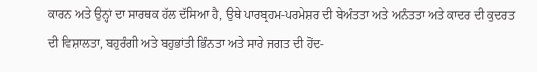ਕਾਰਨ ਅਤੇ ਉਨ੍ਹਾਂ ਦਾ ਸਾਰਥਕ ਹੱਲ ਦੱਸਿਆ ਹੈ, ਉਥੇ ਪਾਰਬ੍ਰਹਮ-ਪਰਮੇਸ਼ਰ ਦੀ ਬੇਅੰਤਤਾ ਅਤੇ ਅਨੰਤਤਾ ਅਤੇ ਕਾਦਰ ਦੀ ਕੁਦਰਤ ਦੀ ਵਿਸ਼ਾਲਤਾ, ਬਹੁਰੰਗੀ ਅਤੇ ਬਹੁਭਾਂਤੀ ਭਿੰਨਤਾ ਅਤੇ ਸਾਰੇ ਜਗਤ ਦੀ ਹੋਂਦ-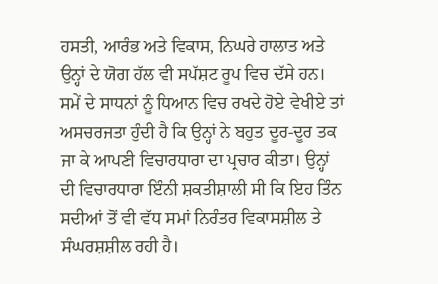ਹਸਤੀ, ਆਰੰਭ ਅਤੇ ਵਿਕਾਸ, ਨਿਘਰੇ ਹਾਲਾਤ ਅਤੇ ਉਨ੍ਹਾਂ ਦੇ ਯੋਗ ਹੱਲ ਵੀ ਸਪੱਸ਼ਟ ਰੂਪ ਵਿਚ ਦੱਸੇ ਹਨ। ਸਮੇਂ ਦੇ ਸਾਧਨਾਂ ਨੂੰ ਧਿਆਨ ਵਿਚ ਰਖਦੇ ਹੋਏ ਵੇਖੀਏ ਤਾਂ ਅਸਚਰਜਤਾ ਹੁੰਦੀ ਹੈ ਕਿ ਉਨ੍ਹਾਂ ਨੇ ਬਹੁਤ ਦੂਰ-ਦੂਰ ਤਕ ਜਾ ਕੇ ਆਪਣੀ ਵਿਚਾਰਧਾਰਾ ਦਾ ਪ੍ਰਚਾਰ ਕੀਤਾ। ਉਨ੍ਹਾਂ ਦੀ ਵਿਚਾਰਧਾਰਾ ਇੰਨੀ ਸ਼ਕਤੀਸ਼ਾਲੀ ਸੀ ਕਿ ਇਹ ਤਿੰਨ ਸਦੀਆਂ ਤੋਂ ਵੀ ਵੱਧ ਸਮਾਂ ਨਿਰੰਤਰ ਵਿਕਾਸਸ਼ੀਲ ਤੇ ਸੰਘਰਸ਼ਸ਼ੀਲ ਰਹੀ ਹੈ।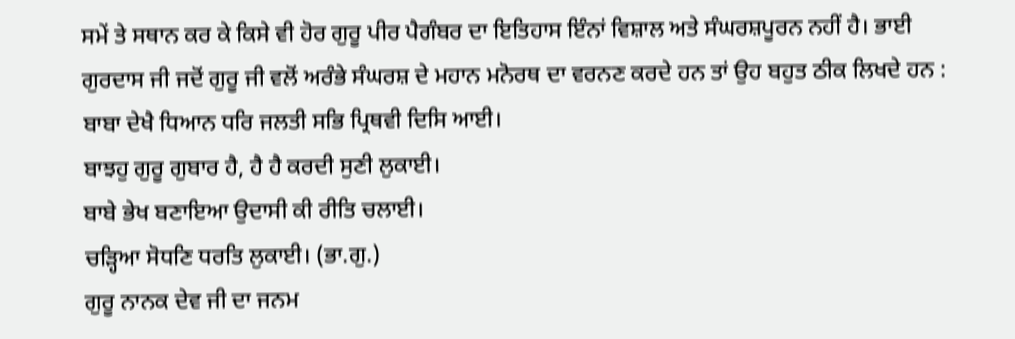ਸਮੇਂ ਤੇ ਸਥਾਨ ਕਰ ਕੇ ਕਿਸੇ ਵੀ ਹੋਰ ਗੁਰੂ ਪੀਰ ਪੈਗੰਬਰ ਦਾ ਇਤਿਹਾਸ ਇੰਨਾਂ ਵਿਸ਼ਾਲ ਅਤੇ ਸੰਘਰਸ਼ਪੂਰਨ ਨਹੀਂ ਹੈ। ਭਾਈ ਗੁਰਦਾਸ ਜੀ ਜਦੋਂ ਗੁਰੂ ਜੀ ਵਲੋਂ ਅਰੰਭੇ ਸੰਘਰਸ਼ ਦੇ ਮਹਾਨ ਮਨੋਰਥ ਦਾ ਵਰਨਣ ਕਰਦੇ ਹਨ ਤਾਂ ਉਹ ਬਹੁਤ ਠੀਕ ਲਿਖਦੇ ਹਨ :
ਬਾਬਾ ਦੇਖੈ ਧਿਆਨ ਧਰਿ ਜਲਤੀ ਸਭਿ ਪ੍ਰਿਥਵੀ ਦਿਸਿ ਆਈ।
ਬਾਝਹੁ ਗੁਰੂ ਗੁਬਾਰ ਹੈ, ਹੈ ਹੈ ਕਰਦੀ ਸੁਣੀ ਲੁਕਾਈ।
ਬਾਬੇ ਭੇਖ ਬਣਾਇਆ ਉਦਾਸੀ ਕੀ ਰੀਤਿ ਚਲਾਈ।
ਚੜ੍ਹਿਆ ਸੋਧਣਿ ਧਰਤਿ ਲੁਕਾਈ। (ਭਾ.ਗੁ.)
ਗੁਰੂ ਨਾਨਕ ਦੇਵ ਜੀ ਦਾ ਜਨਮ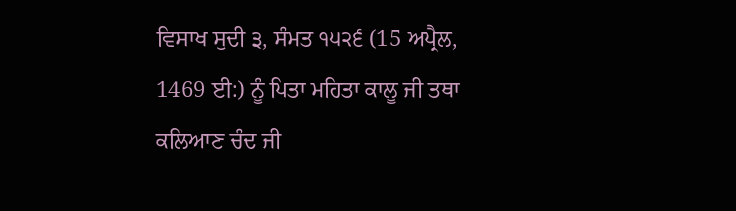ਵਿਸਾਖ ਸੁਦੀ ੩, ਸੰਮਤ ੧੫੨੬ (15 ਅਪ੍ਰੈਲ, 1469 ਈ:) ਨੂੰ ਪਿਤਾ ਮਹਿਤਾ ਕਾਲੂ ਜੀ ਤਥਾ ਕਲਿਆਣ ਚੰਦ ਜੀ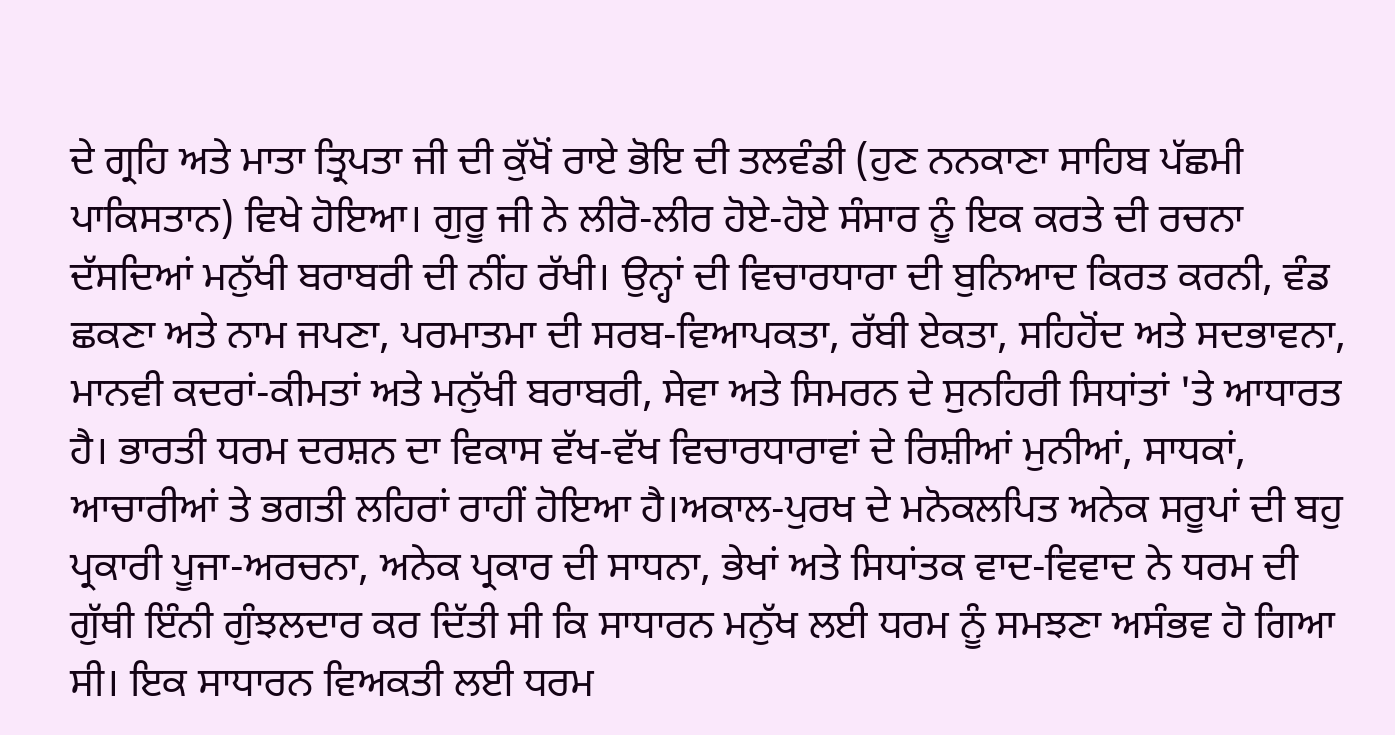ਦੇ ਗ੍ਰਹਿ ਅਤੇ ਮਾਤਾ ਤ੍ਰਿਪਤਾ ਜੀ ਦੀ ਕੁੱਖੋਂ ਰਾਏ ਭੋਇ ਦੀ ਤਲਵੰਡੀ (ਹੁਣ ਨਨਕਾਣਾ ਸਾਹਿਬ ਪੱਛਮੀ ਪਾਕਿਸਤਾਨ) ਵਿਖੇ ਹੋਇਆ। ਗੁਰੂ ਜੀ ਨੇ ਲੀਰੋ-ਲੀਰ ਹੋਏ-ਹੋਏ ਸੰਸਾਰ ਨੂੰ ਇਕ ਕਰਤੇ ਦੀ ਰਚਨਾ ਦੱਸਦਿਆਂ ਮਨੁੱਖੀ ਬਰਾਬਰੀ ਦੀ ਨੀਂਹ ਰੱਖੀ। ਉਨ੍ਹਾਂ ਦੀ ਵਿਚਾਰਧਾਰਾ ਦੀ ਬੁਨਿਆਦ ਕਿਰਤ ਕਰਨੀ, ਵੰਡ ਛਕਣਾ ਅਤੇ ਨਾਮ ਜਪਣਾ, ਪਰਮਾਤਮਾ ਦੀ ਸਰਬ-ਵਿਆਪਕਤਾ, ਰੱਬੀ ਏਕਤਾ, ਸਹਿਹੋਂਦ ਅਤੇ ਸਦਭਾਵਨਾ, ਮਾਨਵੀ ਕਦਰਾਂ-ਕੀਮਤਾਂ ਅਤੇ ਮਨੁੱਖੀ ਬਰਾਬਰੀ, ਸੇਵਾ ਅਤੇ ਸਿਮਰਨ ਦੇ ਸੁਨਹਿਰੀ ਸਿਧਾਂਤਾਂ 'ਤੇ ਆਧਾਰਤ ਹੈ। ਭਾਰਤੀ ਧਰਮ ਦਰਸ਼ਨ ਦਾ ਵਿਕਾਸ ਵੱਖ-ਵੱਖ ਵਿਚਾਰਧਾਰਾਵਾਂ ਦੇ ਰਿਸ਼ੀਆਂ ਮੁਨੀਆਂ, ਸਾਧਕਾਂ, ਆਚਾਰੀਆਂ ਤੇ ਭਗਤੀ ਲਹਿਰਾਂ ਰਾਹੀਂ ਹੋਇਆ ਹੈ।ਅਕਾਲ-ਪੁਰਖ ਦੇ ਮਨੋਕਲਪਿਤ ਅਨੇਕ ਸਰੂਪਾਂ ਦੀ ਬਹੁ ਪ੍ਰਕਾਰੀ ਪੂਜਾ-ਅਰਚਨਾ, ਅਨੇਕ ਪ੍ਰਕਾਰ ਦੀ ਸਾਧਨਾ, ਭੇਖਾਂ ਅਤੇ ਸਿਧਾਂਤਕ ਵਾਦ-ਵਿਵਾਦ ਨੇ ਧਰਮ ਦੀ ਗੁੱਥੀ ਇੰਨੀ ਗੁੰਝਲਦਾਰ ਕਰ ਦਿੱਤੀ ਸੀ ਕਿ ਸਾਧਾਰਨ ਮਨੁੱਖ ਲਈ ਧਰਮ ਨੂੰ ਸਮਝਣਾ ਅਸੰਭਵ ਹੋ ਗਿਆ ਸੀ। ਇਕ ਸਾਧਾਰਨ ਵਿਅਕਤੀ ਲਈ ਧਰਮ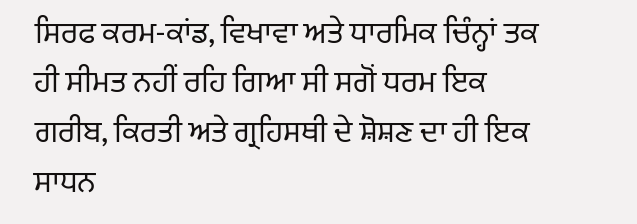ਸਿਰਫ ਕਰਮ-ਕਾਂਡ, ਵਿਖਾਵਾ ਅਤੇ ਧਾਰਮਿਕ ਚਿੰਨ੍ਹਾਂ ਤਕ ਹੀ ਸੀਮਤ ਨਹੀਂ ਰਹਿ ਗਿਆ ਸੀ ਸਗੋਂ ਧਰਮ ਇਕ ਗਰੀਬ, ਕਿਰਤੀ ਅਤੇ ਗ੍ਰਹਿਸਥੀ ਦੇ ਸ਼ੋਸ਼ਣ ਦਾ ਹੀ ਇਕ ਸਾਧਨ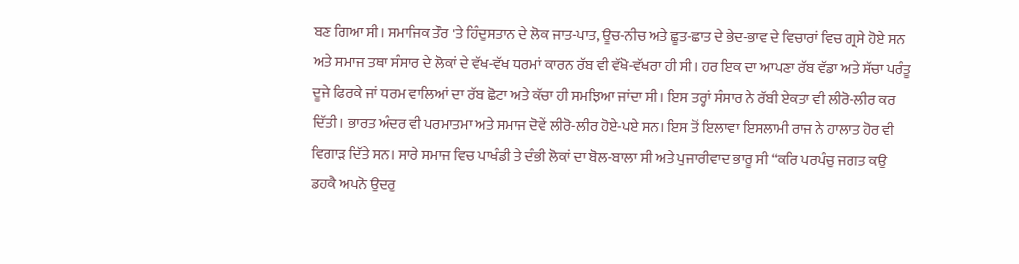ਬਣ ਗਿਆ ਸੀ। ਸਮਾਜਿਕ ਤੌਰ 'ਤੇ ਹਿੰਦੁਸਤਾਨ ਦੇ ਲੋਕ ਜਾਤ-ਪਾਤ, ਊਚ-ਨੀਚ ਅਤੇ ਛੂਤ-ਛਾਤ ਦੇ ਭੇਦ-ਭਾਵ ਦੇ ਵਿਚਾਰਾਂ ਵਿਚ ਗ੍ਰਸੇ ਹੋਏ ਸਨ ਅਤੇ ਸਮਾਜ ਤਥਾ ਸੰਸਾਰ ਦੇ ਲੋਕਾਂ ਦੇ ਵੱਖ-ਵੱਖ ਧਰਮਾਂ ਕਾਰਨ ਰੱਬ ਵੀ ਵੱਖੋ-ਵੱਖਰਾ ਹੀ ਸੀ। ਹਰ ਇਕ ਦਾ ਆਪਣਾ ਰੱਬ ਵੱਡਾ ਅਤੇ ਸੱਚਾ ਪਰੰਤੂ ਦੂਜੇ ਫਿਰਕੇ ਜਾਂ ਧਰਮ ਵਾਲਿਆਂ ਦਾ ਰੱਬ ਛੋਟਾ ਅਤੇ ਕੱਚਾ ਹੀ ਸਮਝਿਆ ਜਾਂਦਾ ਸੀ। ਇਸ ਤਰ੍ਹਾਂ ਸੰਸਾਰ ਨੇ ਰੱਬੀ ਏਕਤਾ ਵੀ ਲੀਰੋ-ਲੀਰ ਕਰ ਦਿੱਤੀ। ਭਾਰਤ ਅੰਦਰ ਵੀ ਪਰਮਾਤਮਾ ਅਤੇ ਸਮਾਜ ਦੋਵੇਂ ਲੀਰੋ-ਲੀਰ ਹੋਏ-ਪਏ ਸਨ। ਇਸ ਤੋਂ ਇਲਾਵਾ ਇਸਲਾਮੀ ਰਾਜ ਨੇ ਹਾਲਾਤ ਹੋਰ ਵੀ ਵਿਗਾੜ ਦਿੱਤੇ ਸਨ। ਸਾਰੇ ਸਮਾਜ ਵਿਚ ਪਾਖੰਡੀ ਤੇ ਦੰਭੀ ਲੋਕਾਂ ਦਾ ਬੋਲ-ਬਾਲਾ ਸੀ ਅਤੇ ਪੁਜਾਰੀਵਾਦ ਭਾਰੂ ਸੀ “ਕਰਿ ਪਰਪੰਚੁ ਜਗਤ ਕਉ ਡਹਕੈ ਅਪਨੋ ਉਦਰੁ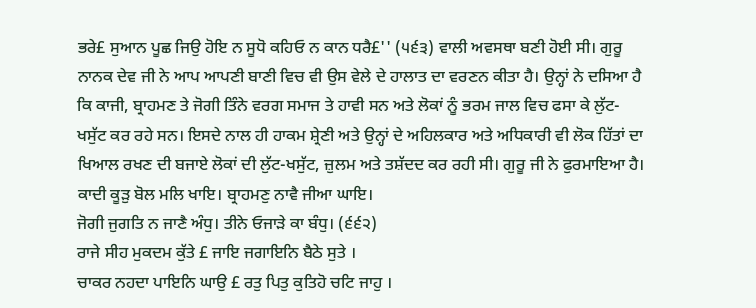ਭਰੇ£ ਸੁਆਨ ਪੂਛ ਜਿਉ ਹੋਇ ਨ ਸੂਧੋ ਕਹਿਓ ਨ ਕਾਨ ਧਰੈ£'' (੫੬੩) ਵਾਲੀ ਅਵਸਥਾ ਬਣੀ ਹੋਈ ਸੀ। ਗੁਰੂ ਨਾਨਕ ਦੇਵ ਜੀ ਨੇ ਆਪ ਆਪਣੀ ਬਾਣੀ ਵਿਚ ਵੀ ਉਸ ਵੇਲੇ ਦੇ ਹਾਲਾਤ ਦਾ ਵਰਣਨ ਕੀਤਾ ਹੈ। ਉਨ੍ਹਾਂ ਨੇ ਦਸਿਆ ਹੈ ਕਿ ਕਾਜੀ, ਬ੍ਰਾਹਮਣ ਤੇ ਜੋਗੀ ਤਿੰਨੇ ਵਰਗ ਸਮਾਜ ਤੇ ਹਾਵੀ ਸਨ ਅਤੇ ਲੋਕਾਂ ਨੂੰ ਭਰਮ ਜਾਲ ਵਿਚ ਫਸਾ ਕੇ ਲੁੱਟ-ਖਸੁੱਟ ਕਰ ਰਹੇ ਸਨ। ਇਸਦੇ ਨਾਲ ਹੀ ਹਾਕਮ ਸ਼੍ਰੇਣੀ ਅਤੇ ਉਨ੍ਹਾਂ ਦੇ ਅਹਿਲਕਾਰ ਅਤੇ ਅਧਿਕਾਰੀ ਵੀ ਲੋਕ ਹਿੱਤਾਂ ਦਾ ਖਿਆਲ ਰਖਣ ਦੀ ਬਜਾਏ ਲੋਕਾਂ ਦੀ ਲੁੱਟ-ਖਸੁੱਟ, ਜ਼ੁਲਮ ਅਤੇ ਤਸ਼ੱਦਦ ਕਰ ਰਹੀ ਸੀ। ਗੁਰੂ ਜੀ ਨੇ ਫੁਰਮਾਇਆ ਹੈ।
ਕਾਦੀ ਕੂੜੁ ਬੋਲ ਮਲਿ ਖਾਇ। ਬ੍ਰਾਹਮਣੁ ਨਾਵੈ ਜੀਆ ਘਾਇ।
ਜੋਗੀ ਜੁਗਤਿ ਨ ਜਾਣੈ ਅੰਧੁ। ਤੀਨੇ ਓਜਾੜੇ ਕਾ ਬੰਧੁ। (੬੬੨)
ਰਾਜੇ ਸੀਹ ਮੁਕਦਮ ਕੁੱਤੇ £ ਜਾਇ ਜਗਾਇਨਿ ਬੈਠੇ ਸੁਤੇ ।
ਚਾਕਰ ਨਹਦਾ ਪਾਇਨਿ ਘਾਉ £ ਰਤੁ ਪਿਤੁ ਕੁਤਿਹੋ ਚਟਿ ਜਾਹੁ ।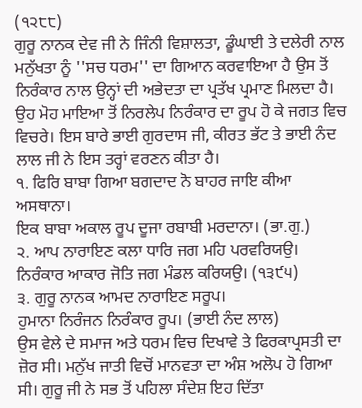(੧੨੮੮)
ਗੁਰੂ ਨਾਨਕ ਦੇਵ ਜੀ ਨੇ ਜਿੰਨੀ ਵਿਸ਼ਾਲਤਾ, ਡੂੰਘਾਈ ਤੇ ਦਲੇਰੀ ਨਾਲ ਮਨੁੱਖਤਾ ਨੂੰ ''ਸਚ ਧਰਮ'' ਦਾ ਗਿਆਨ ਕਰਵਾਇਆ ਹੈ ਉਸ ਤੋਂ ਨਿਰੰਕਾਰ ਨਾਲ ਉਨ੍ਹਾਂ ਦੀ ਅਭੇਦਤਾ ਦਾ ਪ੍ਰਤੱਖ ਪ੍ਰਮਾਣ ਮਿਲਦਾ ਹੈ। ਉਹ ਮੋਹ ਮਾਇਆ ਤੋਂ ਨਿਰਲੇਪ ਨਿਰੰਕਾਰ ਦਾ ਰੂਪ ਹੋ ਕੇ ਜਗਤ ਵਿਚ ਵਿਚਰੇ। ਇਸ ਬਾਰੇ ਭਾਈ ਗੁਰਦਾਸ ਜੀ, ਕੀਰਤ ਭੱਟ ਤੇ ਭਾਈ ਨੰਦ ਲਾਲ ਜੀ ਨੇ ਇਸ ਤਰ੍ਹਾਂ ਵਰਣਨ ਕੀਤਾ ਹੈ।
੧. ਫਿਰਿ ਬਾਬਾ ਗਿਆ ਬਗਦਾਦ ਨੋ ਬਾਹਰ ਜਾਇ ਕੀਆ ਅਸਥਾਨਾ।
ਇਕ ਬਾਬਾ ਅਕਾਲ ਰੂਪ ਦੂਜਾ ਰਬਾਬੀ ਮਰਦਾਨਾ। (ਭਾ.ਗੁ.)
੨. ਆਪ ਨਾਰਾਇਣ ਕਲਾ ਧਾਰਿ ਜਗ ਮਹਿ ਪਰਵਰਿਯਉ।
ਨਿਰੰਕਾਰ ਆਕਾਰ ਜੋਤਿ ਜਗ ਮੰਡਲ ਕਰਿਯਉ। (੧੩੯੫)
੩. ਗੁਰੂ ਨਾਨਕ ਆਮਦ ਨਾਰਾਇਣ ਸਰੂਪ।
ਹੁਮਾਨਾ ਨਿਰੰਜਨ ਨਿਰੰਕਾਰ ਰੂਪ। (ਭਾਈ ਨੰਦ ਲਾਲ)
ਉਸ ਵੇਲੇ ਦੇ ਸਮਾਜ ਅਤੇ ਧਰਮ ਵਿਚ ਦਿਖਾਵੇ ਤੇ ਫਿਰਕਾਪ੍ਰਸਤੀ ਦਾ ਜ਼ੋਰ ਸੀ। ਮਨੁੱਖ ਜਾਤੀ ਵਿਚੋਂ ਮਾਨਵਤਾ ਦਾ ਅੰਸ਼ ਅਲੋਪ ਹੋ ਗਿਆ ਸੀ। ਗੁਰੂ ਜੀ ਨੇ ਸਭ ਤੋਂ ਪਹਿਲਾ ਸੰਦੇਸ਼ ਇਹ ਦਿੱਤਾ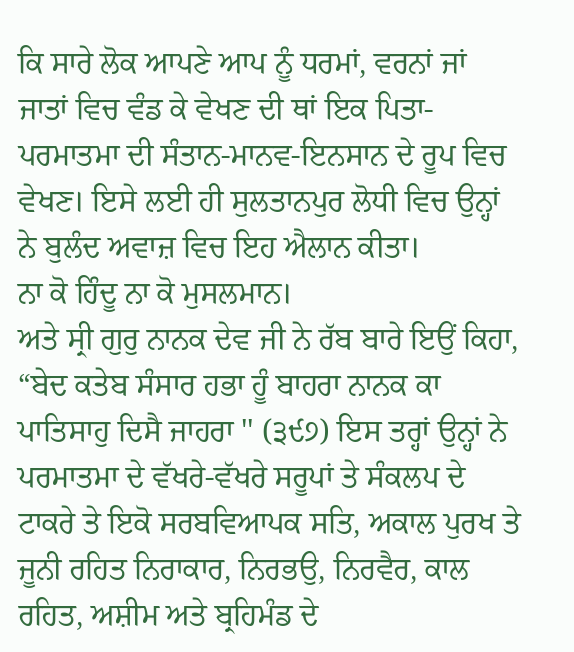ਕਿ ਸਾਰੇ ਲੋਕ ਆਪਣੇ ਆਪ ਨੂੰ ਧਰਮਾਂ, ਵਰਨਾਂ ਜਾਂ ਜਾਤਾਂ ਵਿਚ ਵੰਡ ਕੇ ਵੇਖਣ ਦੀ ਥਾਂ ਇਕ ਪਿਤਾ-ਪਰਮਾਤਮਾ ਦੀ ਸੰਤਾਨ-ਮਾਨਵ-ਇਨਸਾਨ ਦੇ ਰੂਪ ਵਿਚ ਵੇਖਣ। ਇਸੇ ਲਈ ਹੀ ਸੁਲਤਾਨਪੁਰ ਲੋਧੀ ਵਿਚ ਉਨ੍ਹਾਂ ਨੇ ਬੁਲੰਦ ਅਵਾਜ਼ ਵਿਚ ਇਹ ਐਲਾਨ ਕੀਤਾ।
ਨਾ ਕੋ ਹਿੰਦੂ ਨਾ ਕੋ ਮੁਸਲਮਾਨ।
ਅਤੇ ਸ੍ਰੀ ਗੁਰੁ ਨਾਨਕ ਦੇਵ ਜੀ ਨੇ ਰੱਬ ਬਾਰੇ ਇਉਂ ਕਿਹਾ, “ਬੇਦ ਕਤੇਬ ਸੰਸਾਰ ਹਭਾ ਹੂੰ ਬਾਹਰਾ ਨਾਨਕ ਕਾ ਪਾਤਿਸਾਹੁ ਦਿਸੈ ਜਾਹਰਾ '' (੩੯੭) ਇਸ ਤਰ੍ਹਾਂ ਉਨ੍ਹਾਂ ਨੇ ਪਰਮਾਤਮਾ ਦੇ ਵੱਖਰੇ-ਵੱਖਰੇ ਸਰੂਪਾਂ ਤੇ ਸੰਕਲਪ ਦੇ ਟਾਕਰੇ ਤੇ ਇਕੋ ਸਰਬਵਿਆਪਕ ਸਤਿ, ਅਕਾਲ ਪੁਰਖ ਤੇ ਜੂਨੀ ਰਹਿਤ ਨਿਰਾਕਾਰ, ਨਿਰਭਉ, ਨਿਰਵੈਰ, ਕਾਲ ਰਹਿਤ, ਅਸ਼ੀਮ ਅਤੇ ਬ੍ਰਹਿਮੰਡ ਦੇ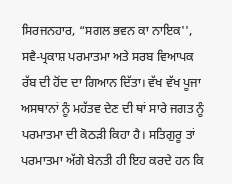ਸਿਰਜਨਹਾਰ, “ਸਗਲ ਭਵਨ ਕਾ ਨਾਇਕ'', ਸਵੈ-ਪ੍ਰਕਾਸ਼ ਪਰਮਾਤਮਾ ਅਤੇ ਸਰਬ ਵਿਆਪਕ ਰੱਬ ਦੀ ਹੋਂਦ ਦਾ ਗਿਆਨ ਦਿੱਤਾ। ਵੱਖ ਵੱਖ ਪੂਜਾ ਅਸਥਾਨਾਂ ਨੂੰ ਮਹੱਤਵ ਦੇਣ ਦੀ ਥਾਂ ਸਾਰੇ ਜਗਤ ਨੂੰ ਪਰਮਾਤਮਾ ਦੀ ਕੋਠੜੀ ਕਿਹਾ ਹੈ। ਸਤਿਗੁਰੂ ਤਾਂ ਪਰਮਾਤਮਾ ਅੱਗੇ ਬੇਨਤੀ ਹੀ ਇਹ ਕਰਦੇ ਹਨ ਕਿ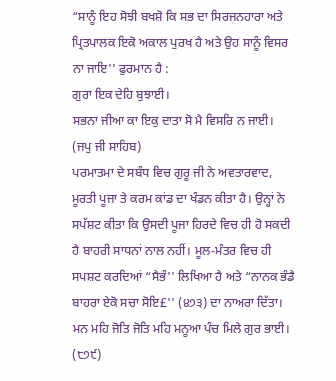“ਸਾਨੂੰ ਇਹ ਸੋਝੀ ਬਖਸ਼ੋ ਕਿ ਸਭ ਦਾ ਸਿਰਜਨਹਾਰਾ ਅਤੇ ਪ੍ਰਿਤਪਾਲਕ ਇਕੋ ਅਕਾਲ ਪੁਰਖ ਹੈ ਅਤੇ ਉਹ ਸਾਨੂੰ ਵਿਸਰ ਨਾ ਜਾਇ'' ਫੁਰਮਾਨ ਹੈ :
ਗੁਰਾ ਇਕ ਦੇਹਿ ਬੁਝਾਈ।
ਸਭਨਾ ਜੀਆ ਕਾ ਇਕੁ ਦਾਤਾ ਸੋ ਮੈ ਵਿਸਰਿ ਨ ਜਾਈ। (ਜਪੁ ਜੀ ਸਾਹਿਬ)
ਪਰਮਾਤਮਾ ਦੇ ਸਬੰਧ ਵਿਚ ਗੁਰੂ ਜੀ ਨੇ ਅਵਤਾਰਵਾਦ, ਮੂਰਤੀ ਪੂਜਾ ਤੇ ਕਰਮ ਕਾਂਡ ਦਾ ਖੰਡਨ ਕੀਤਾ ਹੈ। ਉਨ੍ਹਾਂ ਨੇ ਸਪੱਸ਼ਟ ਕੀਤਾ ਕਿ ਉਸਦੀ ਪੂਜਾ ਹਿਰਦੇ ਵਿਚ ਹੀ ਹੋ ਸਕਦੀ ਹੈ ਬਾਹਰੀ ਸਾਧਨਾਂ ਨਾਲ ਨਹੀਂ। ਮੂਲ-ਮੰਤਰ ਵਿਚ ਹੀ ਸਪਸ਼ਟ ਕਰਦਿਆਂ “ਸੈਭੰ'' ਲਿਖਿਆ ਹੈ ਅਤੇ “ਨਾਨਕ ਭੰਡੈ ਬਾਹਰਾ ਏਕੋ ਸਚਾ ਸੋਇ£'' (੪੭੩) ਦਾ ਨਾਅਰਾ ਦਿੱਤਾ।
ਮਨ ਮਹਿ ਜੋਤਿ ਜੋਤਿ ਮਹਿ ਮਨੂਆ ਪੰਚ ਮਿਲੇ ਗੁਰ ਭਾਈ। (੮੭੯)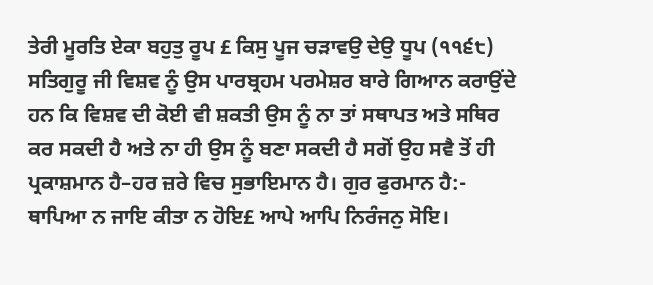ਤੇਰੀ ਮੂਰਤਿ ਏਕਾ ਬਹੁਤੁ ਰੂਪ £ ਕਿਸੁ ਪੂਜ ਚੜਾਵਉ ਦੇਉ ਧੂਪ (੧੧੬੮)
ਸਤਿਗੁਰੂ ਜੀ ਵਿਸ਼ਵ ਨੂੰ ਉਸ ਪਾਰਬ੍ਰਹਮ ਪਰਮੇਸ਼ਰ ਬਾਰੇ ਗਿਆਨ ਕਰਾਉਂਦੇ ਹਨ ਕਿ ਵਿਸ਼ਵ ਦੀ ਕੋਈ ਵੀ ਸ਼ਕਤੀ ਉਸ ਨੂੰ ਨਾ ਤਾਂ ਸਥਾਪਤ ਅਤੇ ਸਥਿਰ ਕਰ ਸਕਦੀ ਹੈ ਅਤੇ ਨਾ ਹੀ ਉਸ ਨੂੰ ਬਣਾ ਸਕਦੀ ਹੈ ਸਗੋਂ ਉਹ ਸਵੈ ਤੋਂ ਹੀ ਪ੍ਰਕਾਸ਼ਮਾਨ ਹੈ–ਹਰ ਜ਼ਰੇ ਵਿਚ ਸੁਭਾਇਮਾਨ ਹੈ। ਗੁਰ ਫੁਰਮਾਨ ਹੈ:-
ਥਾਪਿਆ ਨ ਜਾਇ ਕੀਤਾ ਨ ਹੋਇ£ ਆਪੇ ਆਪਿ ਨਿਰੰਜਨੁ ਸੋਇ।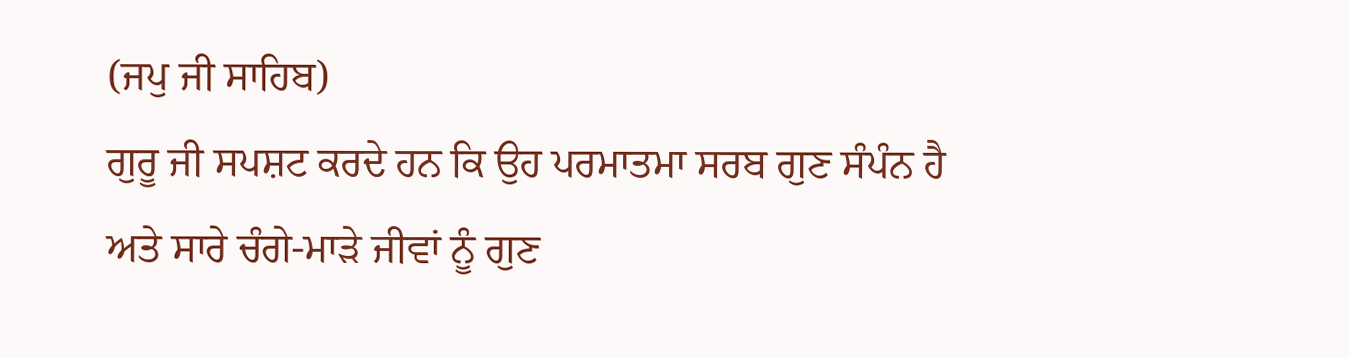(ਜਪੁ ਜੀ ਸਾਹਿਬ)
ਗੁਰੂ ਜੀ ਸਪਸ਼ਟ ਕਰਦੇ ਹਨ ਕਿ ਉਹ ਪਰਮਾਤਮਾ ਸਰਬ ਗੁਣ ਸੰਪੰਨ ਹੈ ਅਤੇ ਸਾਰੇ ਚੰਗੇ-ਮਾੜੇ ਜੀਵਾਂ ਨੂੰ ਗੁਣ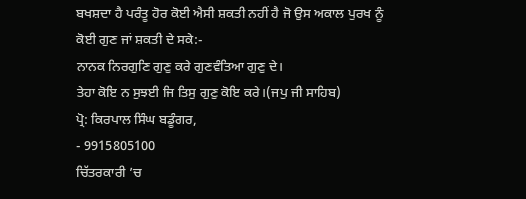ਬਖਸ਼ਦਾ ਹੈ ਪਰੰਤੂ ਹੋਰ ਕੋਈ ਐਸੀ ਸ਼ਕਤੀ ਨਹੀਂ ਹੈ ਜੋ ਉਸ ਅਕਾਲ ਪੁਰਖ ਨੂੰ ਕੋਈ ਗੁਣ ਜਾਂ ਸ਼ਕਤੀ ਦੇ ਸਕੇ:-
ਨਾਨਕ ਨਿਰਗੁਣਿ ਗੁਣੁ ਕਰੇ ਗੁਣਵੰਤਿਆ ਗੁਣੁ ਦੇ।
ਤੇਹਾ ਕੋਇ ਨ ਸੁਝਈ ਜਿ ਤਿਸੁ ਗੁਣੁ ਕੋਇ ਕਰੇ।(ਜਪੁ ਜੀ ਸਾਹਿਬ)
ਪ੍ਰੋ: ਕਿਰਪਾਲ ਸਿੰਘ ਬਡੂੰਗਰ,
- 9915805100
ਚਿੱਤਰਕਾਰੀ ’ਚ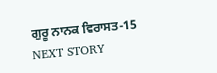ਗੁਰੂ ਨਾਨਕ ਵਿਰਾਸਤ-15
NEXT STORY